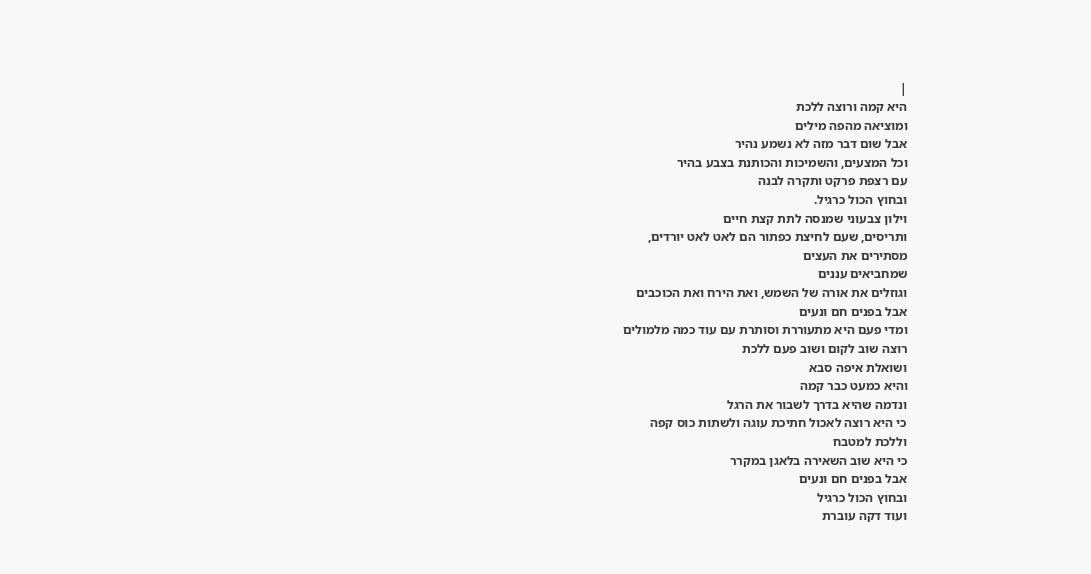|
היא קמה ורוצה ללכת
ומוציאה מהפה מילים
אבל שום דבר מזה לא נשמע נהיר
וכל המצעים, והשמיכות והכותנת בצבע בהיר
עם רצפת פרקט ותקרה לבנה
ובחוץ הכול כרגיל.
וילון צבעוני שמנסה לתת קצת חיים
ותריסים, שעם לחיצת כפתור הם לאט לאט יורדים,
מסתירים את העצים
שמחביאים עננים
וגוזלים את אורה של השמש, ואת הירח ואת הכוכבים
אבל בפנים חם ונעים
ומדי פעם היא מתעוררת וסותרת עם עוד כמה מלמולים
רוצה שוב לקום ושוב פעם ללכת
ושואלת איפה סבא
והיא כמעט כבר קמה
ונדמה שהיא בדרך לשבור את הרגל
כי היא רוצה לאכול חתיכת עוגה ולשתות כוס קפה
וללכת למטבח
כי היא שוב השאירה בלאגן במקרר
אבל בפנים חם ונעים
ובחוץ הכול כרגיל
ועוד דקה עוברת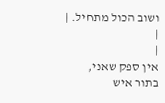ושוב הכול מתחיל. |
|
|
אין ספק שאני,
בתור איש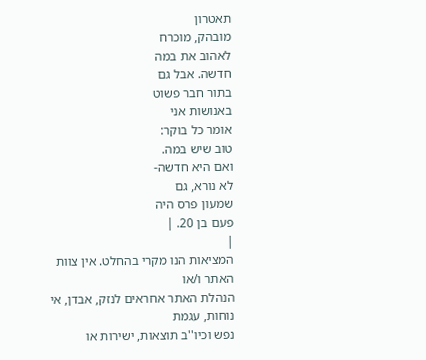תאטרון
מובהק, מוכרח
לאהוב את במה
חדשה. אבל גם
בתור חבר פשוט
באנושות אני
אומר כל בוקר:
טוב שיש במה.
ואם היא חדשה-
לא נורא, גם
שמעון פרס היה
פעם בן 20. |
|
המציאות הנו מקרי בהחלט. אין צוות האתר ו/או
הנהלת האתר אחראים לנזק, אבדן, אי נוחות, עגמת
נפש וכיו''ב תוצאות, ישירות או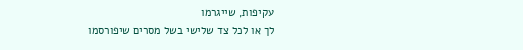עקיפות, שייגרמו
לך או לכל צד שלישי בשל מסרים שיפורסמו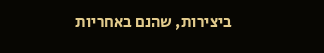ביצירות, שהנם באחריות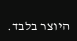היוצר בלבד.